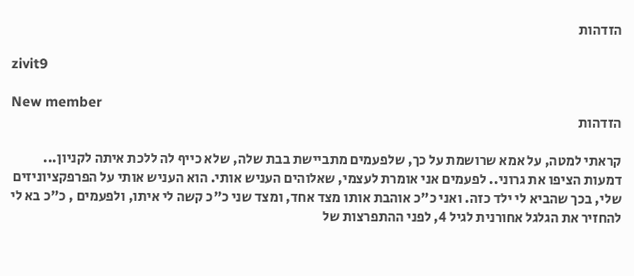הזדהות

zivit9

New member
הזדהות

קראתי למטה, על אמא שרושמת על כך, שלפעמים מתביישת בבת שלה, שלא כייף לה ללכת איתה לקניון... דמעות הציפו את גרוני.. לפעמים אני אומרת לעצמי, שאלוהים העניש אותי. הוא העניש אותי על הפרפקציוניזים שלי, בכך שהביא לי ילד כזה. ואני כ"כ אוהבת אותו מצד אחד, ומצד שני כ"כ קשה לי איתו, ולפעמים , כ"כ בא לי להחזיר את הגלגל אחורנית לגיל 4, לפני ההתפרצות של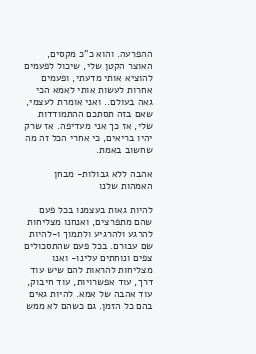ההפרעה. והוא כ"כ מקסים, האוצר הקטן שלי, שיכול לפעמים להוציא אותי מדעתי, ופעמים אחרות לעשות אותי לאמא הכי גאה בעולם.. ואני אומרת לעצמי, שאם בזה תסתכם ההתמודדות שלי, אז כך אני מעדיפה. אז שרק יהיו בריאים, כי אחרי הכל זה מה שחשוב באמת.

אהבה ללא גבולות- מבחן האמהות שלנו

להיות גאות בעצמנו בכל פעם שהם מתפרצים, ואנחנו מצליחות להרגע ולהרגיע ולתמוך ו-להיות שם עבורם. בכל פעם שהתסכולים צפים ונוחתים עלינו- ואנו מצליחות להראות להם שיש עוד דרך, עוד אפשרויות, עוד חיבוק, עוד אהבה של אמא. להיות גאים בהם כל הזמן. גם כשהם לא ממש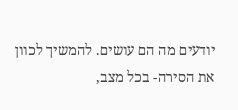יודעים מה הם עושים. להמשיך לכוון את הסירה- בכל מצב,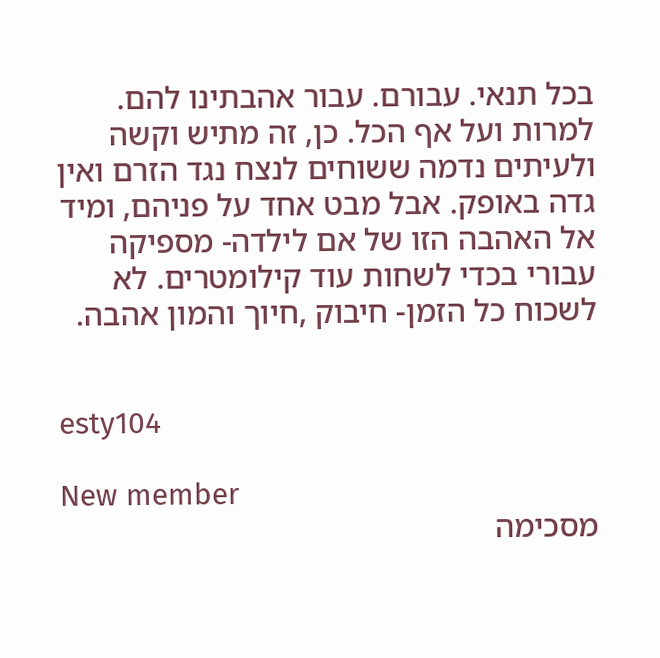בכל תנאי. עבורם. עבור אהבתינו להם. למרות ועל אף הכל. כן, זה מתיש וקשה ולעיתים נדמה ששוחים לנצח נגד הזרם ואין גדה באופק. אבל מבט אחד על פניהם, ומיד אל האהבה הזו של אם לילדה- מספיקה עבורי בכדי לשחות עוד קילומטרים. לא לשכוח כל הזמן- חיבוק ,חיוך והמון אהבה.


esty104

New member
מסכימה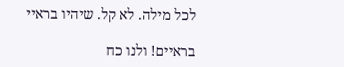לכל מילה. לא קל. שיהיו בראיי

בראיים! ולנו כח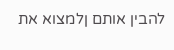להבין אותם ןלמצוא את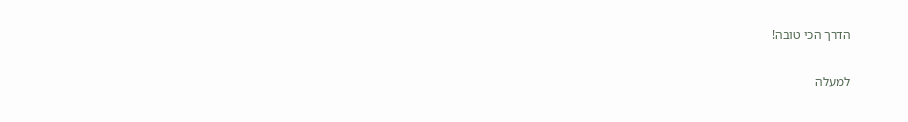הדרך הכי טובה!

למעלה